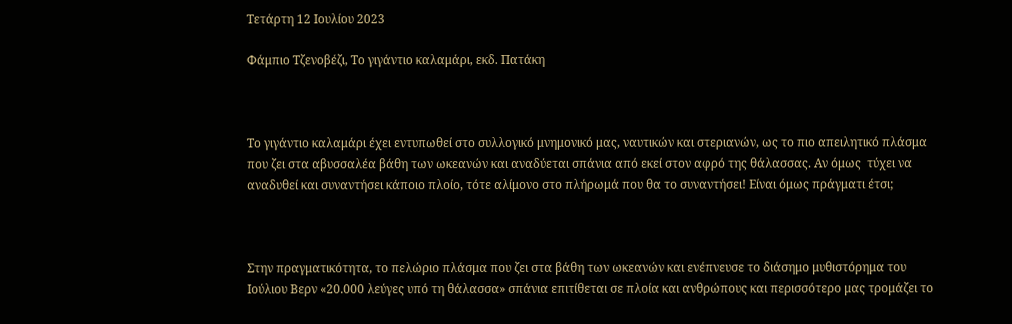Τετάρτη 12 Ιουλίου 2023

Φάμπιο Τζενοβέζι, Το γιγάντιο καλαμάρι, εκδ. Πατάκη



Το γιγάντιο καλαμάρι έχει εντυπωθεί στο συλλογικό μνημονικό μας, ναυτικών και στεριανών, ως το πιο απειλητικό πλάσμα που ζει στα αβυσσαλέα βάθη των ωκεανών και αναδύεται σπάνια από εκεί στον αφρό της θάλασσας. Αν όμως  τύχει να αναδυθεί και συναντήσει κάποιο πλοίο, τότε αλίμονο στο πλήρωμά που θα το συναντήσει! Είναι όμως πράγματι έτσι;



Στην πραγματικότητα, το πελώριο πλάσμα που ζει στα βάθη των ωκεανών και ενέπνευσε το διάσημο μυθιστόρημα του Ιούλιου Βερν «20.000 λεύγες υπό τη θάλασσα» σπάνια επιτίθεται σε πλοία και ανθρώπους και περισσότερο μας τρομάζει το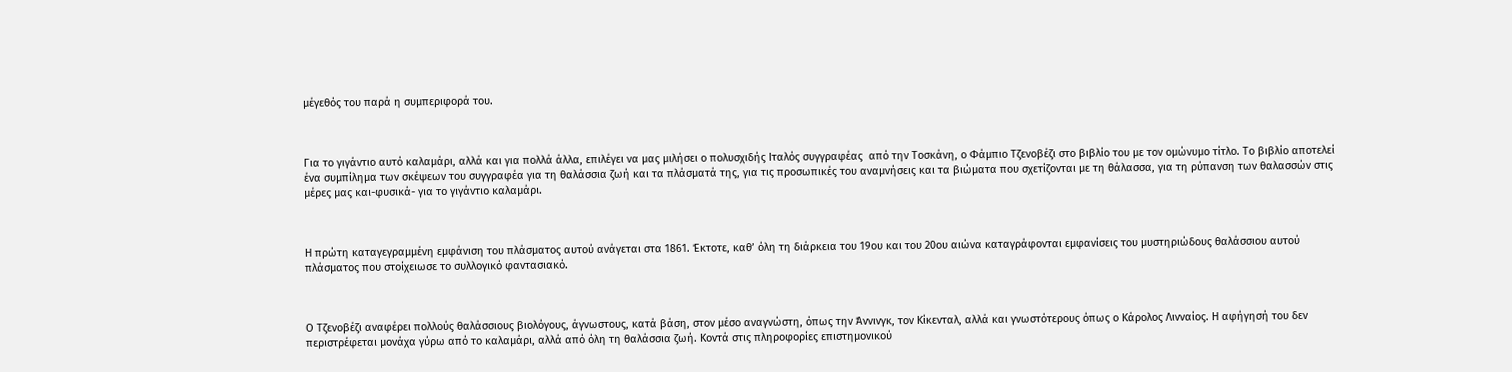μέγεθός του παρά η συμπεριφορά του.



Για το γιγάντιο αυτό καλαμάρι, αλλά και για πολλά άλλα, επιλέγει να μας μιλήσει ο πολυσχιδής Ιταλός συγγραφέας  από την Τοσκάνη, ο Φάμπιο Τζενοβέζι στο βιβλίο του με τον ομώνυμο τίτλο. Το βιβλίο αποτελεί ένα συμπίλημα των σκέψεων του συγγραφέα για τη θαλάσσια ζωή και τα πλάσματά της, για τις προσωπικές του αναμνήσεις και τα βιώματα που σχετίζονται με τη θάλασσα, για τη ρύπανση των θαλασσών στις μέρες μας και-φυσικά- για το γιγάντιο καλαμάρι.



Η πρώτη καταγεγραμμένη εμφάνιση του πλάσματος αυτού ανάγεται στα 1861. Έκτοτε, καθ’ όλη τη διάρκεια του 19ου και του 20ου αιώνα καταγράφονται εμφανίσεις του μυστηριώδους θαλάσσιου αυτού πλάσματος που στοίχειωσε το συλλογικό φαντασιακό.



Ο Τζενοβέζι αναφέρει πολλούς θαλάσσιους βιολόγους, άγνωστους, κατά βάση, στον μέσο αναγνώστη, όπως την Άννινγκ, τον Κίκενταλ, αλλά και γνωστότερους όπως ο Κάρολος Λινναίος. Η αφήγησή του δεν περιστρέφεται μονάχα γύρω από το καλαμάρι, αλλά από όλη τη θαλάσσια ζωή. Κοντά στις πληροφορίες επιστημονικού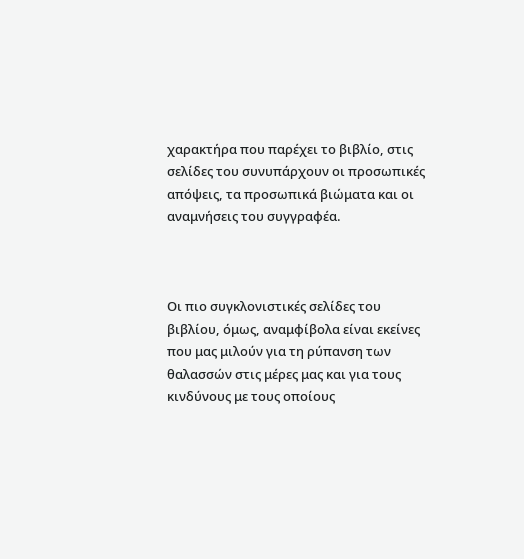χαρακτήρα που παρέχει το βιβλίο, στις σελίδες του συνυπάρχουν οι προσωπικές απόψεις, τα προσωπικά βιώματα και οι αναμνήσεις του συγγραφέα.



Οι πιο συγκλονιστικές σελίδες του βιβλίου, όμως, αναμφίβολα είναι εκείνες που μας μιλούν για τη ρύπανση των θαλασσών στις μέρες μας και για τους κινδύνους με τους οποίους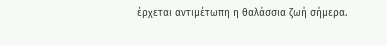έρχεται αντιμέτωπη η θαλάσσια ζωή σήμερα.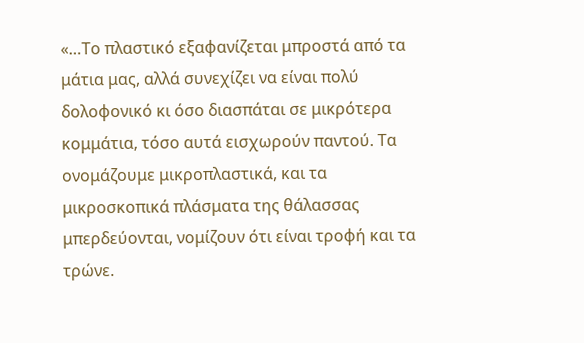«…Το πλαστικό εξαφανίζεται μπροστά από τα μάτια μας, αλλά συνεχίζει να είναι πολύ δολοφονικό κι όσο διασπάται σε μικρότερα κομμάτια, τόσο αυτά εισχωρούν παντού. Τα ονομάζουμε μικροπλαστικά, και τα μικροσκοπικά πλάσματα της θάλασσας μπερδεύονται, νομίζουν ότι είναι τροφή και τα τρώνε.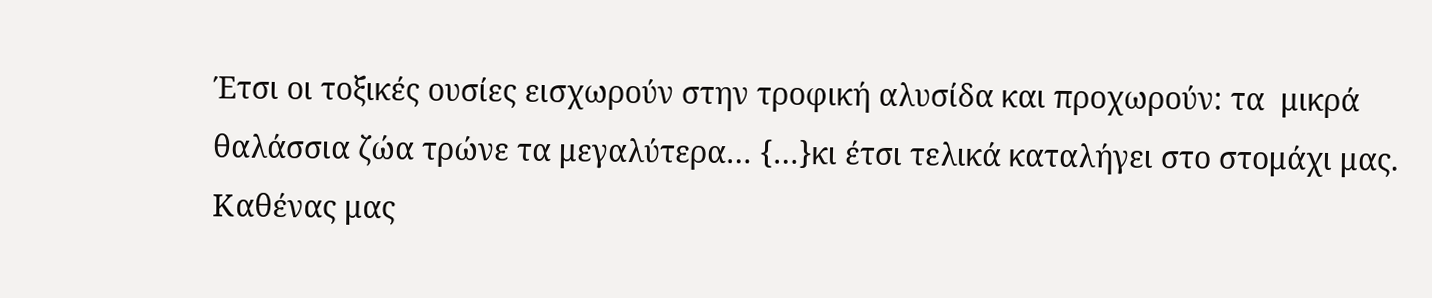Έτσι οι τοξικές ουσίες εισχωρούν στην τροφική αλυσίδα και προχωρούν: τα  μικρά θαλάσσια ζώα τρώνε τα μεγαλύτερα… {…}κι έτσι τελικά καταλήγει στο στομάχι μας.  Καθένας μας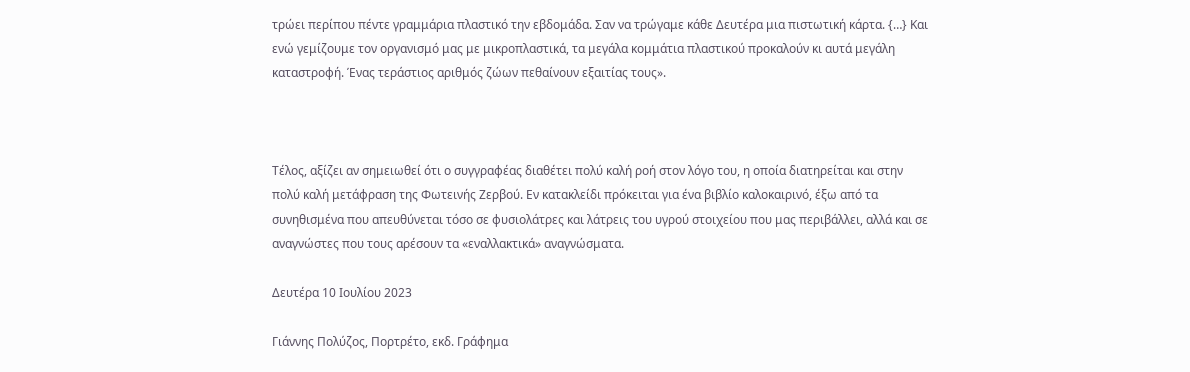τρώει περίπου πέντε γραμμάρια πλαστικό την εβδομάδα. Σαν να τρώγαμε κάθε Δευτέρα μια πιστωτική κάρτα. {…} Και ενώ γεμίζουμε τον οργανισμό μας με μικροπλαστικά, τα μεγάλα κομμάτια πλαστικού προκαλούν κι αυτά μεγάλη καταστροφή. Ένας τεράστιος αριθμός ζώων πεθαίνουν εξαιτίας τους».



Τέλος, αξίζει αν σημειωθεί ότι ο συγγραφέας διαθέτει πολύ καλή ροή στον λόγο του, η οποία διατηρείται και στην πολύ καλή μετάφραση της Φωτεινής Ζερβού. Εν κατακλείδι πρόκειται για ένα βιβλίο καλοκαιρινό, έξω από τα συνηθισμένα που απευθύνεται τόσο σε φυσιολάτρες και λάτρεις του υγρού στοιχείου που μας περιβάλλει, αλλά και σε αναγνώστες που τους αρέσουν τα «εναλλακτικά» αναγνώσματα.

Δευτέρα 10 Ιουλίου 2023

Γιάννης Πολύζος, Πορτρέτο, εκδ. Γράφημα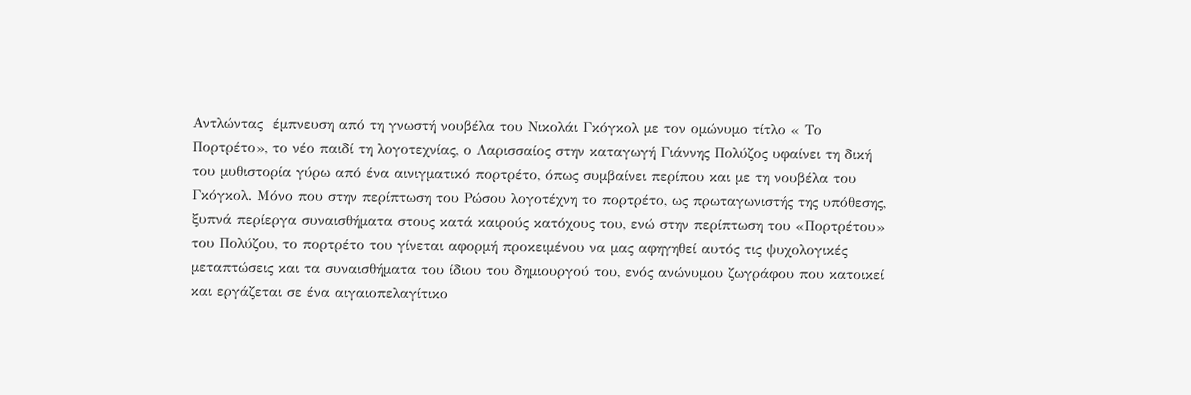Αντλώντας  έμπνευση από τη γνωστή νουβέλα του Νικολάι Γκόγκολ με τον ομώνυμο τίτλο « Το Πορτρέτο», το νέο παιδί τη λογοτεχνίας, ο Λαρισσαίος στην καταγωγή Γιάννης Πολύζος υφαίνει τη δική του μυθιστορία γύρω από ένα αινιγματικό πορτρέτο, όπως συμβαίνει περίπου και με τη νουβέλα του Γκόγκολ. Μόνο που στην περίπτωση του Ρώσου λογοτέχνη το πορτρέτο, ως πρωταγωνιστής της υπόθεσης, ξυπνά περίεργα συναισθήματα στους κατά καιρούς κατόχους του, ενώ στην περίπτωση του «Πορτρέτου» του Πολύζου, το πορτρέτο του γίνεται αφορμή προκειμένου να μας αφηγηθεί αυτός τις ψυχολογικές μεταπτώσεις και τα συναισθήματα του ίδιου του δημιουργού του, ενός ανώνυμου ζωγράφου που κατοικεί και εργάζεται σε ένα αιγαιοπελαγίτικο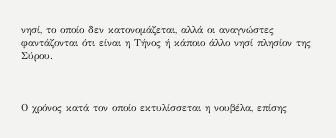νησί, το οποίο δεν κατονομάζεται, αλλά οι αναγνώστες φαντάζονται ότι είναι η Τήνος ή κάποιο άλλο νησί πλησίον της Σύρου.



Ο χρόνος κατά τον οποίο εκτυλίσσεται η νουβέλα, επίσης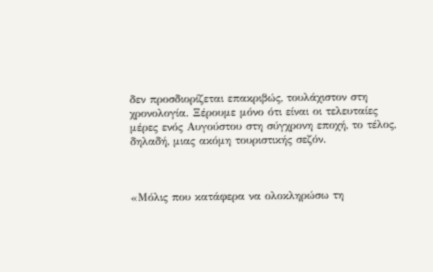δεν προσδιορίζεται επακριβώς, τουλάχιστον στη χρονολογία. Ξέρουμε μόνο ότι είναι οι τελευταίες μέρες ενός Αυγούστου στη σύγχρονη εποχή, το τέλος, δηλαδή, μιας ακόμη τουριστικής σεζόν.



«Μόλις που κατάφερα να ολοκληρώσω τη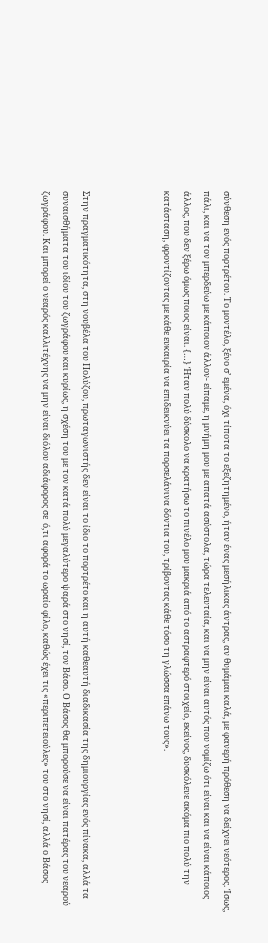σύνθεση ενός πορτρέτου. Το μοντέλο, ξένο σ’ εμένα, όχι τίποτα το εξεζητημένο, ήταν ένας μεσήλικας άντρας, αν θυμάμαι καλά, με φανερή πρόθεση να δείχνει νεότερος. Ίσως, πάλι, και να τον μπερδεύω με κάποιον άλλον- είπαμε, η μνήμη μου με απατά ασύστολα, τώρα τελευταία, και να μην είναι αυτός που νομίζω ότι είναι και να είναι κάποιος άλλος, που δεν ξέρω όμως ποιος είναι. {…} Ήταν πολύ δύσκολο να κρατήσω το πινέλο μου μακριά από το αστραφτερό στοιχείο, εκείνος, δυσκόλευε ακόμα πιο πολύ την κατάσταση, φροντίζοντας με κάθε ευκαιρία να επιδεικνύει τα πορσελάνινα δόντια του, τρίβοντας κάθε τόσο τη γλώσσα επάνω τους».



Στην πραγματικότητα, στη νουβέλα του Πολύζου, πρωταγωνιστής δεν είναι το ίδιο το πορτρέτο και η αυτή καθεαυτή διαδικασία της δημιουργίας ενός πίνακα, αλλά τα συναισθήματα του ιδίου του ζωγράφου και κυρίως, η σχέση του με τον κατά πολύ μεγαλύτερο ψαρά στο νησί, τον Βάσο. Ο Βάσος θα μπορούσε να είναι πατέρας του νεαρού ζωγράφου. Και μπορεί ο νεαρός καλλιτέχνης να μην είναι διόλου αδιάφορος σε  ό,τι αφορά το ωραίο φίλο, καθώς έχει τις «περιπετειούλες» του στο νησί, αλλά ο Βάσος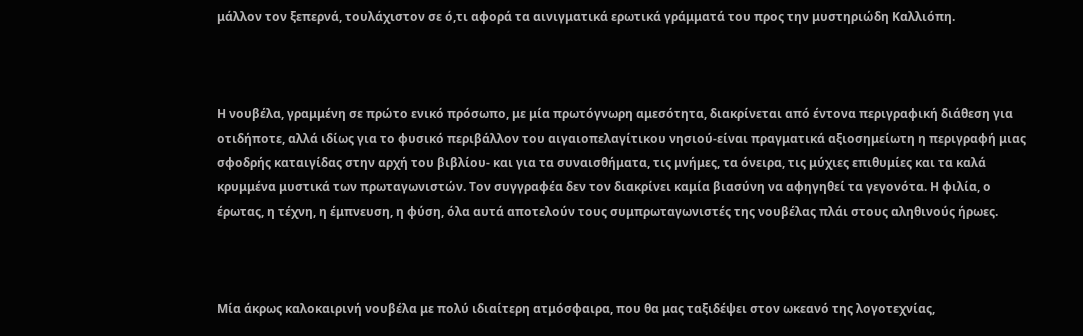μάλλον τον ξεπερνά, τουλάχιστον σε ό,τι αφορά τα αινιγματικά ερωτικά γράμματά του προς την μυστηριώδη Καλλιόπη.



Η νουβέλα, γραμμένη σε πρώτο ενικό πρόσωπο, με μία πρωτόγνωρη αμεσότητα, διακρίνεται από έντονα περιγραφική διάθεση για οτιδήποτε, αλλά ιδίως για το φυσικό περιβάλλον του αιγαιοπελαγίτικου νησιού-είναι πραγματικά αξιοσημείωτη η περιγραφή μιας σφοδρής καταιγίδας στην αρχή του βιβλίου- και για τα συναισθήματα, τις μνήμες, τα όνειρα, τις μύχιες επιθυμίες και τα καλά κρυμμένα μυστικά των πρωταγωνιστών. Τον συγγραφέα δεν τον διακρίνει καμία βιασύνη να αφηγηθεί τα γεγονότα. Η φιλία, ο έρωτας, η τέχνη, η έμπνευση, η φύση, όλα αυτά αποτελούν τους συμπρωταγωνιστές της νουβέλας πλάι στους αληθινούς ήρωες.



Μία άκρως καλοκαιρινή νουβέλα με πολύ ιδιαίτερη ατμόσφαιρα, που θα μας ταξιδέψει στον ωκεανό της λογοτεχνίας,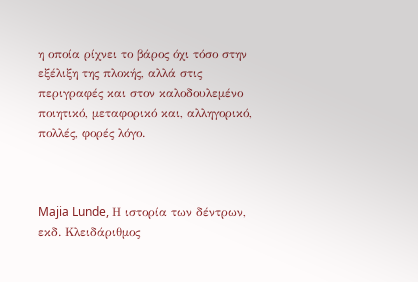η οποία ρίχνει το βάρος όχι τόσο στην εξέλιξη της πλοκής, αλλά στις περιγραφές και στον καλοδουλεμένο ποιητικό, μεταφορικό και, αλληγορικό, πολλές, φορές λόγο.



Majia Lunde, Η ιστορία των δέντρων, εκδ. Κλειδάριθμος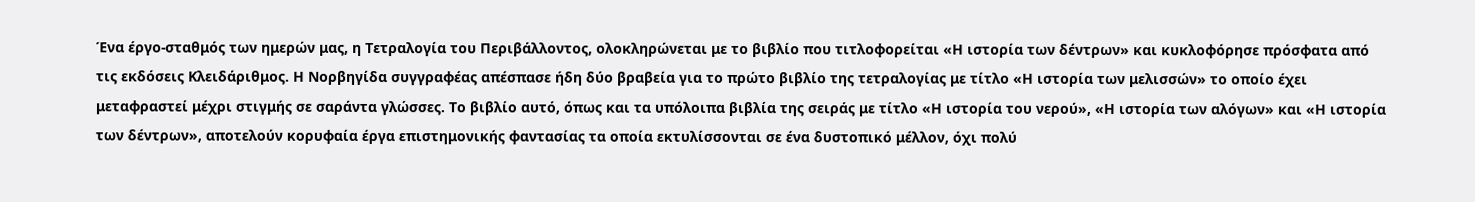Ένα έργο-σταθμός των ημερών μας, η Τετραλογία του Περιβάλλοντος, ολοκληρώνεται με το βιβλίο που τιτλοφορείται «Η ιστορία των δέντρων» και κυκλοφόρησε πρόσφατα από τις εκδόσεις Κλειδάριθμος. Η Νορβηγίδα συγγραφέας απέσπασε ήδη δύο βραβεία για το πρώτο βιβλίο της τετραλογίας με τίτλο «Η ιστορία των μελισσών» το οποίο έχει μεταφραστεί μέχρι στιγμής σε σαράντα γλώσσες. Το βιβλίο αυτό, όπως και τα υπόλοιπα βιβλία της σειράς με τίτλο «Η ιστορία του νερού», «Η ιστορία των αλόγων» και «Η ιστορία των δέντρων», αποτελούν κορυφαία έργα επιστημονικής φαντασίας τα οποία εκτυλίσσονται σε ένα δυστοπικό μέλλον, όχι πολύ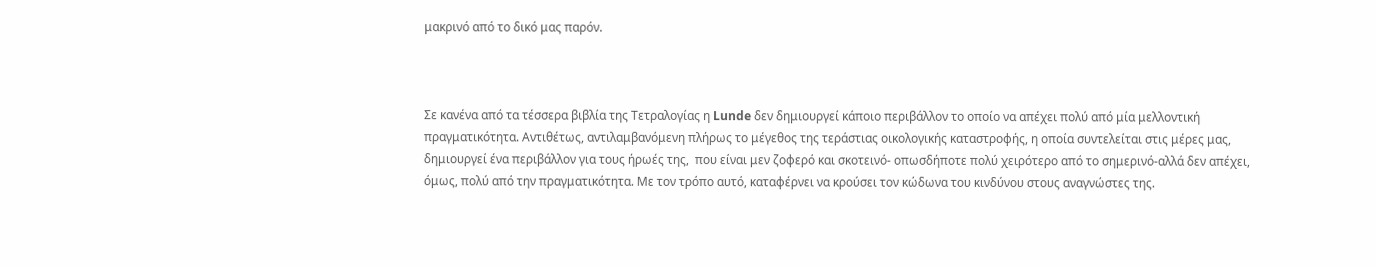μακρινό από το δικό μας παρόν.



Σε κανένα από τα τέσσερα βιβλία της Τετραλογίας η Lunde δεν δημιουργεί κάποιο περιβάλλον το οποίο να απέχει πολύ από μία μελλοντική πραγματικότητα. Αντιθέτως, αντιλαμβανόμενη πλήρως το μέγεθος της τεράστιας οικολογικής καταστροφής, η οποία συντελείται στις μέρες μας, δημιουργεί ένα περιβάλλον για τους ήρωές της,  που είναι μεν ζοφερό και σκοτεινό- οπωσδήποτε πολύ χειρότερο από το σημερινό-αλλά δεν απέχει, όμως, πολύ από την πραγματικότητα. Με τον τρόπο αυτό, καταφέρνει να κρούσει τον κώδωνα του κινδύνου στους αναγνώστες της.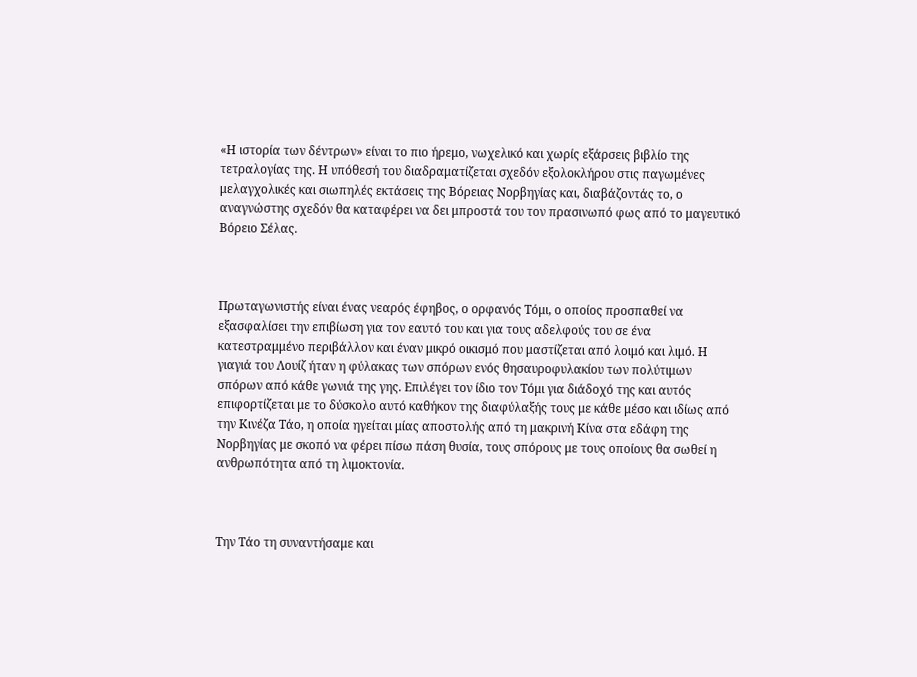«Η ιστορία των δέντρων» είναι το πιο ήρεμο, νωχελικό και χωρίς εξάρσεις βιβλίο της τετραλογίας της. Η υπόθεσή του διαδραματίζεται σχεδόν εξολοκλήρου στις παγωμένες μελαγχολικές και σιωπηλές εκτάσεις της Βόρειας Νορβηγίας και, διαβάζοντάς το, ο αναγνώστης σχεδόν θα καταφέρει να δει μπροστά του τον πρασινωπό φως από το μαγευτικό Βόρειο Σέλας.



Πρωταγωνιστής είναι ένας νεαρός έφηβος, ο ορφανός Τόμι, ο οποίος προσπαθεί να εξασφαλίσει την επιβίωση για τον εαυτό του και για τους αδελφούς του σε ένα κατεστραμμένο περιβάλλον και έναν μικρό οικισμό που μαστίζεται από λοιμό και λιμό. Η γιαγιά του Λουίζ ήταν η φύλακας των σπόρων ενός θησαυροφυλακίου των πολύτιμων σπόρων από κάθε γωνιά της γης. Επιλέγει τον ίδιο τον Τόμι για διάδοχό της και αυτός επιφορτίζεται με το δύσκολο αυτό καθήκον της διαφύλαξής τους με κάθε μέσο και ιδίως από την Κινέζα Τάο, η οποία ηγείται μίας αποστολής από τη μακρινή Κίνα στα εδάφη της Νορβηγίας με σκοπό να φέρει πίσω πάση θυσία, τους σπόρους με τους οποίους θα σωθεί η ανθρωπότητα από τη λιμοκτονία.



Την Τάο τη συναντήσαμε και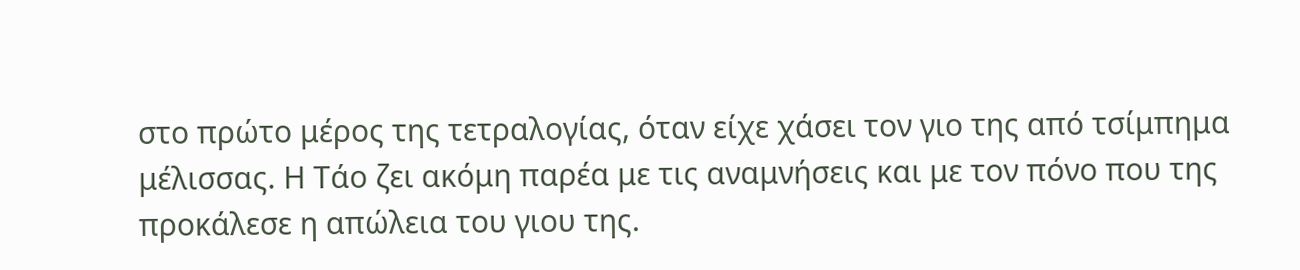στο πρώτο μέρος της τετραλογίας, όταν είχε χάσει τον γιο της από τσίμπημα μέλισσας. Η Τάο ζει ακόμη παρέα με τις αναμνήσεις και με τον πόνο που της προκάλεσε η απώλεια του γιου της.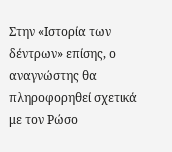Στην «Ιστορία των δέντρων» επίσης, ο αναγνώστης θα πληροφορηθεί σχετικά με τον Ρώσο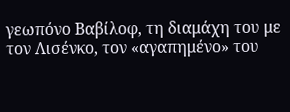γεωπόνο Βαβίλοφ, τη διαμάχη του με τον Λισένκο, τον «αγαπημένο» του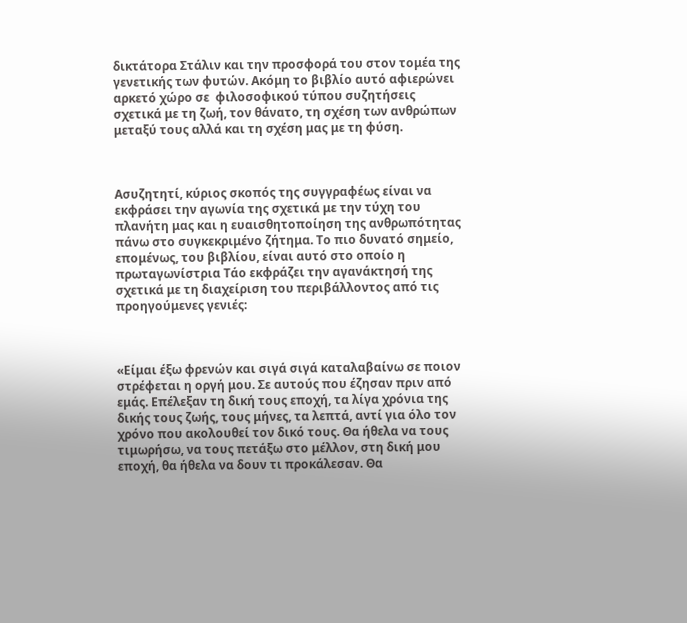δικτάτορα Στάλιν και την προσφορά του στον τομέα της γενετικής των φυτών. Ακόμη το βιβλίο αυτό αφιερώνει αρκετό χώρο σε  φιλοσοφικού τύπου συζητήσεις σχετικά με τη ζωή, τον θάνατο, τη σχέση των ανθρώπων μεταξύ τους αλλά και τη σχέση μας με τη φύση.



Ασυζητητί, κύριος σκοπός της συγγραφέως είναι να εκφράσει την αγωνία της σχετικά με την τύχη του πλανήτη μας και η ευαισθητοποίηση της ανθρωπότητας πάνω στο συγκεκριμένο ζήτημα. Το πιο δυνατό σημείο, επομένως, του βιβλίου, είναι αυτό στο οποίο η πρωταγωνίστρια Τάο εκφράζει την αγανάκτησή της σχετικά με τη διαχείριση του περιβάλλοντος από τις προηγούμενες γενιές:



«Είμαι έξω φρενών και σιγά σιγά καταλαβαίνω σε ποιον στρέφεται η οργή μου. Σε αυτούς που έζησαν πριν από εμάς. Επέλεξαν τη δική τους εποχή, τα λίγα χρόνια της δικής τους ζωής, τους μήνες, τα λεπτά, αντί για όλο τον χρόνο που ακολουθεί τον δικό τους. Θα ήθελα να τους τιμωρήσω, να τους πετάξω στο μέλλον, στη δική μου εποχή, θα ήθελα να δουν τι προκάλεσαν. Θα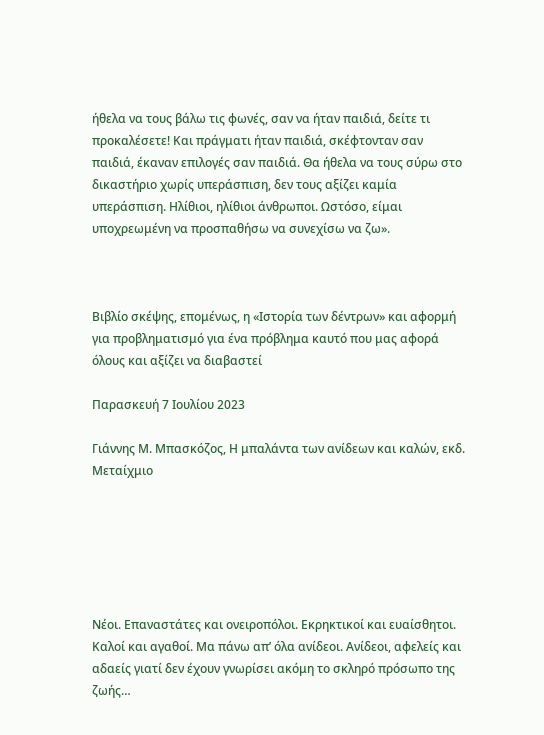ήθελα να τους βάλω τις φωνές, σαν να ήταν παιδιά, δείτε τι προκαλέσετε! Και πράγματι ήταν παιδιά, σκέφτονταν σαν παιδιά, έκαναν επιλογές σαν παιδιά. Θα ήθελα να τους σύρω στο δικαστήριο χωρίς υπεράσπιση, δεν τους αξίζει καμία υπεράσπιση. Ηλίθιοι, ηλίθιοι άνθρωποι. Ωστόσο, είμαι υποχρεωμένη να προσπαθήσω να συνεχίσω να ζω».



Βιβλίο σκέψης, επομένως, η «Ιστορία των δέντρων» και αφορμή για προβληματισμό για ένα πρόβλημα καυτό που μας αφορά όλους και αξίζει να διαβαστεί

Παρασκευή 7 Ιουλίου 2023

Γιάννης Μ. Μπασκόζος, Η μπαλάντα των ανίδεων και καλών, εκδ. Μεταίχμιο






Νέοι. Επαναστάτες και ονειροπόλοι. Εκρηκτικοί και ευαίσθητοι. Καλοί και αγαθοί. Μα πάνω απ’ όλα ανίδεοι. Ανίδεοι, αφελείς και αδαείς γιατί δεν έχουν γνωρίσει ακόμη το σκληρό πρόσωπο της ζωής…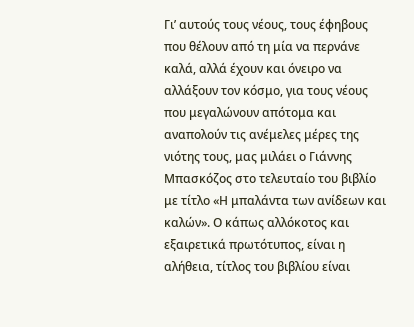Γι’ αυτούς τους νέους, τους έφηβους που θέλουν από τη μία να περνάνε καλά, αλλά έχουν και όνειρο να αλλάξουν τον κόσμο, για τους νέους που μεγαλώνουν απότομα και αναπολούν τις ανέμελες μέρες της νιότης τους, μας μιλάει ο Γιάννης Μπασκόζος στο τελευταίο του βιβλίο με τίτλο «Η μπαλάντα των ανίδεων και καλών». Ο κάπως αλλόκοτος και εξαιρετικά πρωτότυπος, είναι η αλήθεια, τίτλος του βιβλίου είναι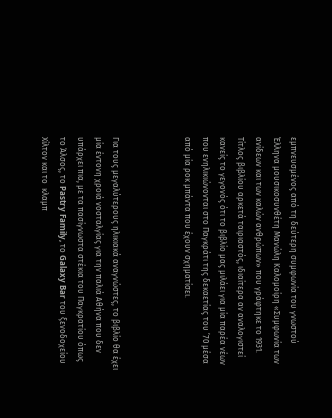εμπνευσμένος από τη δεύτερη συμφωνία του γνωστού  Έλληνα μουσικοσυνθέτη Μανώλη Καλομοίρη «Συμφωνία των ανίδεων και των καλών ανθρώπων» που γράφτηκε το 1931. Τίτλος βιβλίου αρκετά ταιριαστός, ιδιαίτερα αν αναλογιστεί κανείς το γεγονός ότι το βιβλίο μας μιλάει για μία παρέα νέων που ενηλικιώνονται στο Παγκράτι της δεκαετίας του ’70 μέσα από μία ροκ μπάντα που έχουν σχηματίσει.



Για τους μεγαλύτερους ηλικιακά αναγνώστες, το βιβλίο θα έχει μία έντονη χροιά νοσταλγίας για την παλιά Αθήνα που δεν υπάρχει πια, με τα πασίγνωστα στέκια του Παγκρατίου όπως το Άλσος, το Pastry Family, το Galaxy Bar του ξενοδοχείου Χίλτον και το  κλαμπ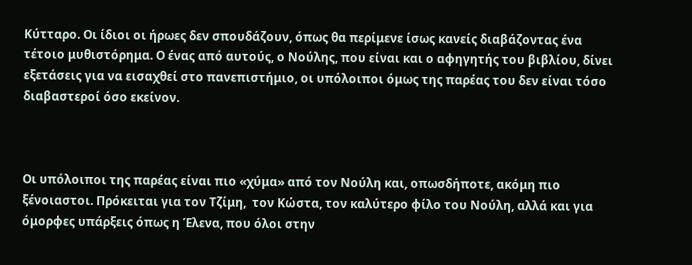Κύτταρο. Οι ίδιοι οι ήρωες δεν σπουδάζουν, όπως θα περίμενε ίσως κανείς διαβάζοντας ένα τέτοιο μυθιστόρημα. Ο ένας από αυτούς, ο Νούλης, που είναι και ο αφηγητής του βιβλίου, δίνει εξετάσεις για να εισαχθεί στο πανεπιστήμιο, οι υπόλοιποι όμως της παρέας του δεν είναι τόσο διαβαστεροί όσο εκείνον.



Οι υπόλοιποι της παρέας είναι πιο «χύμα» από τον Νούλη και, οπωσδήποτε, ακόμη πιο ξένοιαστοι. Πρόκειται για τον Τζίμη,  τον Κώστα, τον καλύτερο φίλο του Νούλη, αλλά και για όμορφες υπάρξεις όπως η Έλενα, που όλοι στην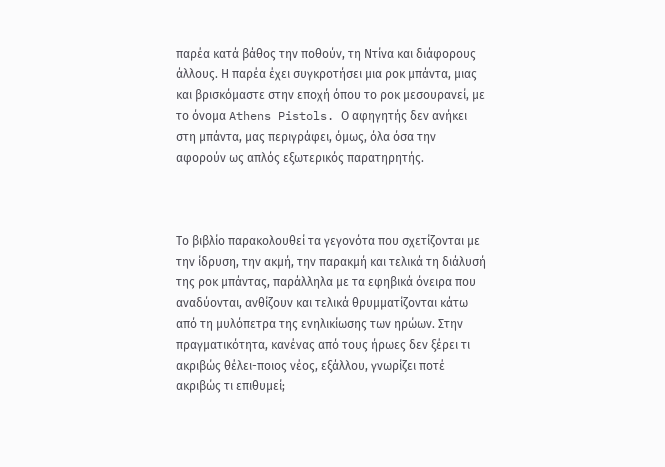παρέα κατά βάθος την ποθούν, τη Ντίνα και διάφορους άλλους. Η παρέα έχει συγκροτήσει μια ροκ μπάντα, μιας και βρισκόμαστε στην εποχή όπου το ροκ μεσουρανεί, με το όνομα Athens Pistols. Ο αφηγητής δεν ανήκει στη μπάντα, μας περιγράφει, όμως, όλα όσα την αφορούν ως απλός εξωτερικός παρατηρητής.



Το βιβλίο παρακολουθεί τα γεγονότα που σχετίζονται με την ίδρυση, την ακμή, την παρακμή και τελικά τη διάλυσή της ροκ μπάντας, παράλληλα με τα εφηβικά όνειρα που αναδύονται, ανθίζουν και τελικά θρυμματίζονται κάτω από τη μυλόπετρα της ενηλικίωσης των ηρώων. Στην πραγματικότητα, κανένας από τους ήρωες δεν ξέρει τι ακριβώς θέλει-ποιος νέος, εξάλλου, γνωρίζει ποτέ ακριβώς τι επιθυμεί;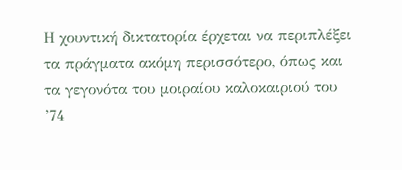Η χουντική δικτατορία έρχεται να περιπλέξει τα πράγματα ακόμη περισσότερο, όπως και τα γεγονότα του μοιραίου καλοκαιριού του ’74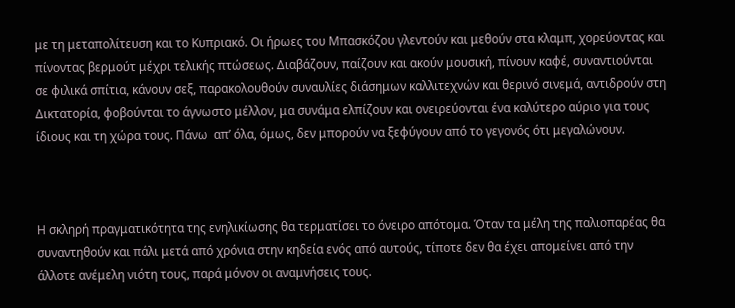με τη μεταπολίτευση και το Κυπριακό. Οι ήρωες του Μπασκόζου γλεντούν και μεθούν στα κλαμπ, χορεύοντας και πίνοντας βερμούτ μέχρι τελικής πτώσεως. Διαβάζουν, παίζουν και ακούν μουσική, πίνουν καφέ, συναντιούνται σε φιλικά σπίτια, κάνουν σεξ, παρακολουθούν συναυλίες διάσημων καλλιτεχνών και θερινό σινεμά, αντιδρούν στη Δικτατορία, φοβούνται το άγνωστο μέλλον, μα συνάμα ελπίζουν και ονειρεύονται ένα καλύτερο αύριο για τους ίδιους και τη χώρα τους. Πάνω  απ’ όλα, όμως, δεν μπορούν να ξεφύγουν από το γεγονός ότι μεγαλώνουν.



Η σκληρή πραγματικότητα της ενηλικίωσης θα τερματίσει το όνειρο απότομα. Όταν τα μέλη της παλιοπαρέας θα συναντηθούν και πάλι μετά από χρόνια στην κηδεία ενός από αυτούς, τίποτε δεν θα έχει απομείνει από την άλλοτε ανέμελη νιότη τους, παρά μόνον οι αναμνήσεις τους.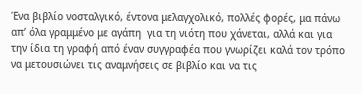Ένα βιβλίο νοσταλγικό, έντονα μελαγχολικό, πολλές φορές, μα πάνω απ’ όλα γραμμένο με αγάπη  για τη νιότη που χάνεται, αλλά και για την ίδια τη γραφή από έναν συγγραφέα που γνωρίζει καλά τον τρόπο να μετουσιώνει τις αναμνήσεις σε βιβλίο και να τις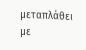μεταπλάθει με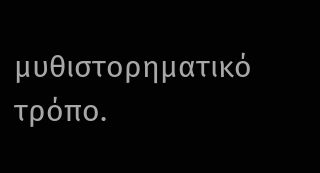μυθιστορηματικό τρόπο.